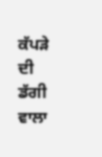ਕੱਪੜੇ ਦੀ ਡੱਗੀ ਵਾਲਾ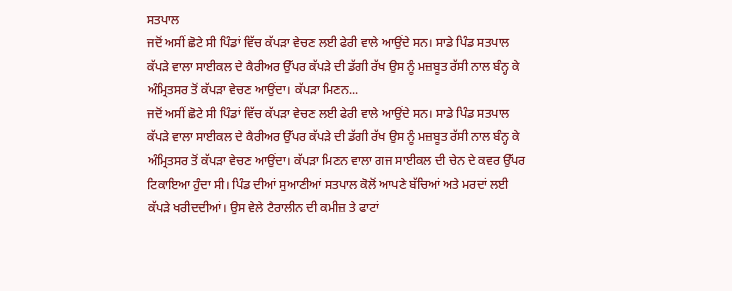ਸਤਪਾਲ
ਜਦੋਂ ਅਸੀਂ ਛੋਟੇ ਸੀ ਪਿੰਡਾਂ ਵਿੱਚ ਕੱਪੜਾ ਵੇਚਣ ਲਈ ਫੇਰੀ ਵਾਲੇ ਆਉਂਦੇ ਸਨ। ਸਾਡੇ ਪਿੰਡ ਸਤਪਾਲ ਕੱਪੜੇ ਵਾਲਾ ਸਾਈਕਲ ਦੇ ਕੈਰੀਅਰ ਉੱਪਰ ਕੱਪੜੇ ਦੀ ਡੱਗੀ ਰੱਖ ਉਸ ਨੂੰ ਮਜ਼ਬੂਤ ਰੱਸੀ ਨਾਲ ਬੰਨ੍ਹ ਕੇ ਅੰਮ੍ਰਿਤਸਰ ਤੋਂ ਕੱਪੜਾ ਵੇਚਣ ਆਉਂਦਾ। ਕੱਪੜਾ ਮਿਣਨ...
ਜਦੋਂ ਅਸੀਂ ਛੋਟੇ ਸੀ ਪਿੰਡਾਂ ਵਿੱਚ ਕੱਪੜਾ ਵੇਚਣ ਲਈ ਫੇਰੀ ਵਾਲੇ ਆਉਂਦੇ ਸਨ। ਸਾਡੇ ਪਿੰਡ ਸਤਪਾਲ ਕੱਪੜੇ ਵਾਲਾ ਸਾਈਕਲ ਦੇ ਕੈਰੀਅਰ ਉੱਪਰ ਕੱਪੜੇ ਦੀ ਡੱਗੀ ਰੱਖ ਉਸ ਨੂੰ ਮਜ਼ਬੂਤ ਰੱਸੀ ਨਾਲ ਬੰਨ੍ਹ ਕੇ ਅੰਮ੍ਰਿਤਸਰ ਤੋਂ ਕੱਪੜਾ ਵੇਚਣ ਆਉਂਦਾ। ਕੱਪੜਾ ਮਿਣਨ ਵਾਲਾ ਗਜ ਸਾਈਕਲ ਦੀ ਚੇਨ ਦੇ ਕਵਰ ਉੱਪਰ ਟਿਕਾਇਆ ਹੁੰਦਾ ਸੀ। ਪਿੰਡ ਦੀਆਂ ਸੁਆਣੀਆਂ ਸਤਪਾਲ ਕੋਲੋਂ ਆਪਣੇ ਬੱਚਿਆਂ ਅਤੇ ਮਰਦਾਂ ਲਈ ਕੱਪੜੇ ਖਰੀਦਦੀਆਂ। ਉਸ ਵੇਲੇ ਟੈਰਾਲੀਨ ਦੀ ਕਮੀਜ਼ ਤੇ ਫਾਟਾਂ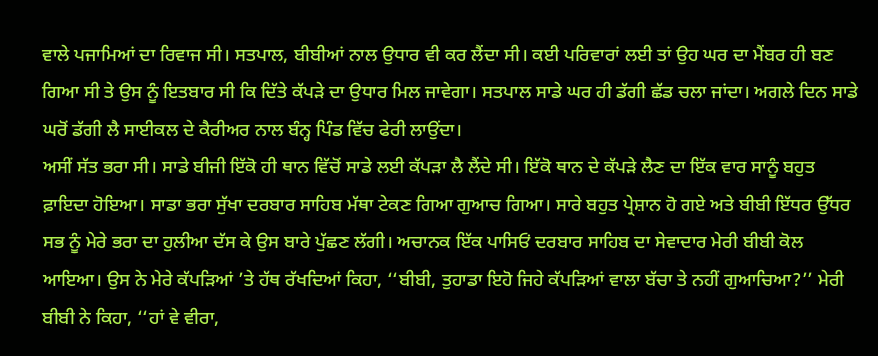ਵਾਲੇ ਪਜਾਮਿਆਂ ਦਾ ਰਿਵਾਜ ਸੀ। ਸਤਪਾਲ, ਬੀਬੀਆਂ ਨਾਲ ਉਧਾਰ ਵੀ ਕਰ ਲੈਂਦਾ ਸੀ। ਕਈ ਪਰਿਵਾਰਾਂ ਲਈ ਤਾਂ ਉਹ ਘਰ ਦਾ ਮੈਂਬਰ ਹੀ ਬਣ ਗਿਆ ਸੀ ਤੇ ਉਸ ਨੂੰ ਇਤਬਾਰ ਸੀ ਕਿ ਦਿੱਤੇ ਕੱਪੜੇ ਦਾ ਉਧਾਰ ਮਿਲ ਜਾਵੇਗਾ। ਸਤਪਾਲ ਸਾਡੇ ਘਰ ਹੀ ਡੱਗੀ ਛੱਡ ਚਲਾ ਜਾਂਦਾ। ਅਗਲੇ ਦਿਨ ਸਾਡੇ ਘਰੋਂ ਡੱਗੀ ਲੈ ਸਾਈਕਲ ਦੇ ਕੈਰੀਅਰ ਨਾਲ ਬੰਨ੍ਹ ਪਿੰਡ ਵਿੱਚ ਫੇਰੀ ਲਾਉਂਦਾ।
ਅਸੀਂ ਸੱਤ ਭਰਾ ਸੀ। ਸਾਡੇ ਬੀਜੀ ਇੱਕੋ ਹੀ ਥਾਨ ਵਿੱਚੋਂ ਸਾਡੇ ਲਈ ਕੱਪੜਾ ਲੈ ਲੈਂਦੇ ਸੀ। ਇੱਕੋ ਥਾਨ ਦੇ ਕੱਪੜੇ ਲੈਣ ਦਾ ਇੱਕ ਵਾਰ ਸਾਨੂੰ ਬਹੁਤ ਫ਼ਾਇਦਾ ਹੋਇਆ। ਸਾਡਾ ਭਰਾ ਸੁੱਖਾ ਦਰਬਾਰ ਸਾਹਿਬ ਮੱਥਾ ਟੇਕਣ ਗਿਆ ਗੁਆਚ ਗਿਆ। ਸਾਰੇ ਬਹੁਤ ਪ੍ਰੇਸ਼ਾਨ ਹੋ ਗਏ ਅਤੇ ਬੀਬੀ ਇੱਧਰ ਉੱਧਰ ਸਭ ਨੂੰ ਮੇਰੇ ਭਰਾ ਦਾ ਹੁਲੀਆ ਦੱਸ ਕੇ ਉਸ ਬਾਰੇ ਪੁੱਛਣ ਲੱਗੀ। ਅਚਾਨਕ ਇੱਕ ਪਾਸਿਓਂ ਦਰਬਾਰ ਸਾਹਿਬ ਦਾ ਸੇਵਾਦਾਰ ਮੇਰੀ ਬੀਬੀ ਕੋਲ ਆਇਆ। ਉਸ ਨੇ ਮੇਰੇ ਕੱਪੜਿਆਂ ’ਤੇ ਹੱਥ ਰੱਖਦਿਆਂ ਕਿਹਾ, ‘‘ਬੀਬੀ, ਤੁਹਾਡਾ ਇਹੋ ਜਿਹੇ ਕੱਪੜਿਆਂ ਵਾਲਾ ਬੱਚਾ ਤੇ ਨਹੀਂ ਗੁਆਚਿਆ?’’ ਮੇਰੀ ਬੀਬੀ ਨੇ ਕਿਹਾ, ‘‘ਹਾਂ ਵੇ ਵੀਰਾ,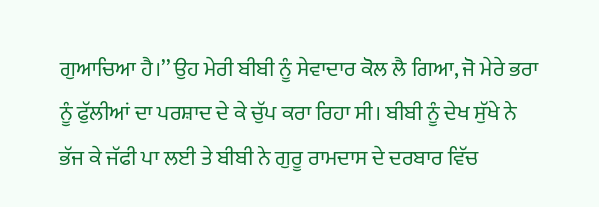ਗੁਆਚਿਆ ਹੈ।’’ ਉਹ ਮੇਰੀ ਬੀਬੀ ਨੂੰ ਸੇਵਾਦਾਰ ਕੋਲ ਲੈ ਗਿਆ, ਜੋ ਮੇਰੇ ਭਰਾ ਨੂੰ ਫੁੱਲੀਆਂ ਦਾ ਪਰਸ਼ਾਦ ਦੇ ਕੇ ਚੁੱਪ ਕਰਾ ਰਿਹਾ ਸੀ। ਬੀਬੀ ਨੂੰ ਦੇਖ ਸੁੱਖੇ ਨੇ ਭੱਜ ਕੇ ਜੱਫੀ ਪਾ ਲਈ ਤੇ ਬੀਬੀ ਨੇ ਗੁਰੂ ਰਾਮਦਾਸ ਦੇ ਦਰਬਾਰ ਵਿੱਚ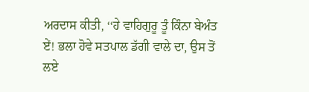ਅਰਦਾਸ ਕੀਤੀ, ‘‘ਹੇ ਵਾਹਿਗੁਰੂ ਤੂੰ ਕਿੰਨਾ ਬੇਅੰਤ ਏਂ! ਭਲਾ ਹੋਵੇ ਸਤਪਾਲ ਡੱਗੀ ਵਾਲੇ ਦਾ, ਉਸ ਤੋਂ ਲਏ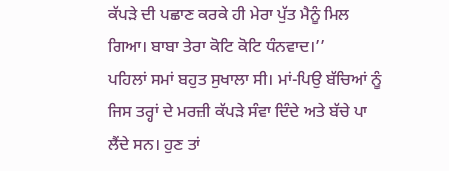ਕੱਪੜੇ ਦੀ ਪਛਾਣ ਕਰਕੇ ਹੀ ਮੇਰਾ ਪੁੱਤ ਮੈਨੂੰ ਮਿਲ ਗਿਆ। ਬਾਬਾ ਤੇਰਾ ਕੋਟਿ ਕੋਟਿ ਧੰਨਵਾਦ।’’
ਪਹਿਲਾਂ ਸਮਾਂ ਬਹੁਤ ਸੁਖਾਲਾ ਸੀ। ਮਾਂ-ਪਿਉ ਬੱਚਿਆਂ ਨੂੰ ਜਿਸ ਤਰ੍ਹਾਂ ਦੇ ਮਰਜ਼ੀ ਕੱਪੜੇ ਸੰਵਾ ਦਿੰਦੇ ਅਤੇ ਬੱਚੇ ਪਾ ਲੈਂਦੇ ਸਨ। ਹੁਣ ਤਾਂ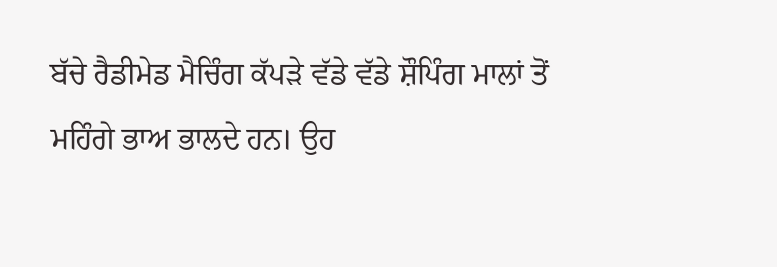ਬੱਚੇ ਰੈਡੀਮੇਡ ਮੈਚਿੰਗ ਕੱਪੜੇ ਵੱਡੇ ਵੱਡੇ ਸ਼ੌਪਿੰਗ ਮਾਲਾਂ ਤੋਂ ਮਹਿੰਗੇ ਭਾਅ ਭਾਲਦੇ ਹਨ। ਉਹ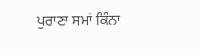ਪੁਰਾਣਾ ਸਮਾਂ ਕਿੰਨਾ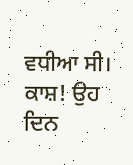ਵਧੀਆ ਸੀ। ਕਾਸ਼! ਉਹ ਦਿਨ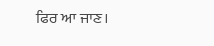ਫਿਰ ਆ ਜਾਣ।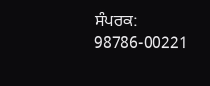ਸੰਪਰਕ: 98786-00221